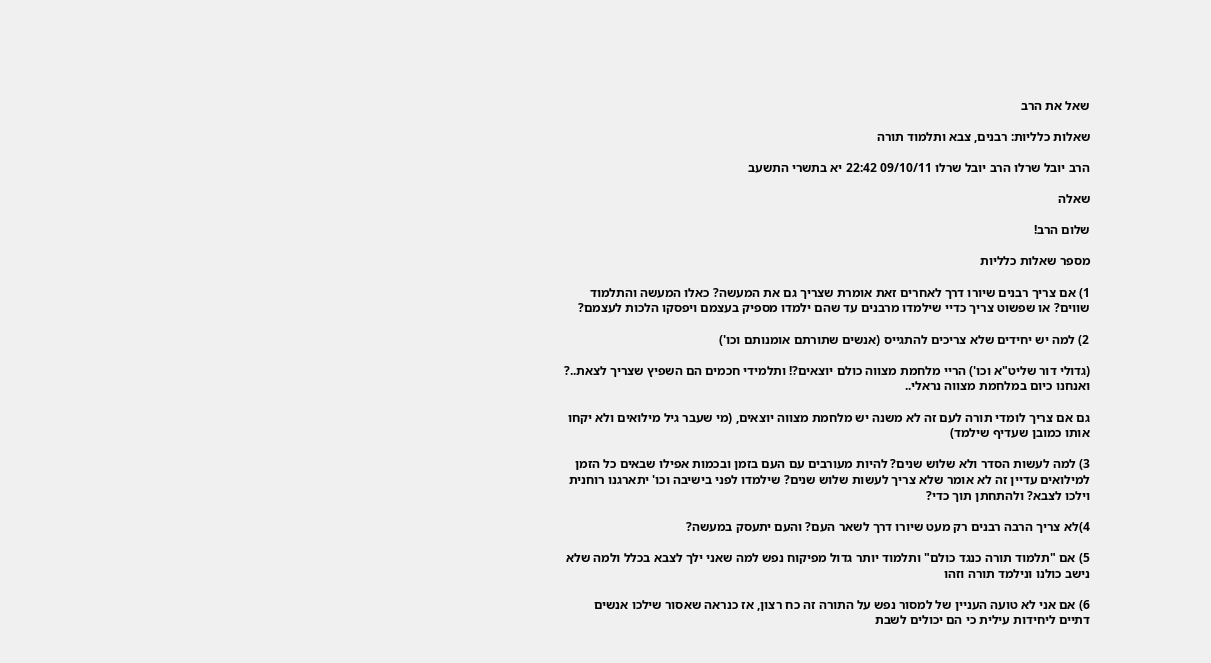שאל את הרב

שאלות כלליות: רבנים, צבא ותלמוד תורה

הרב יובל שרלו הרב יובל שרלו 09/10/11 22:42 יא בתשרי התשעב

שאלה

שלום הרב!

מספר שאלות כלליות

1) אם צריך רבנים שיורו דרך לאחרים זאת אומרת שצריך גם את המעשה? כאלו המעשה והתלמוד שווים? או שפשוט צריך כדיי שילמדו מרבנים עד שהם ילמדו מספיק בעצמם ויפסקו הלכות לעצמם?

2) למה יש יחידים שלא צריכים להתגייס (אנשים שתורתם אומנותם וכו')

(גדולי דור שליט"א וכו') הריי מלחמת מצווה כולם יוצאים?! ותלמידי חכמים הם השפיץ שצריך לצאת..? ואנחנו כיום במלחמת מצווה נראלי..

גם אם צריך לומדי תורה לעם זה לא משנה יש מלחמת מצווה יוצאים, (מי שעבר גיל מילואים ולא יקחו אותו כמובן שעדיף שילמד)

3) למה לעשות הסדר ולא שלוש שנים? להיות מעורבים עם העם בזמן ובכמות אפילו שבאים כל הזמן למילואים עדיין זה לא אומר שלא צריך לעשות שלוש שנים? שילמדו לפני בישיבה וכו' יתארגנו רוחנית וילכו לצבא? ולהתחתן תוך כדי?

4)לא צריך הרבה רבנים רק מעט שיורו דרך לשאר העם? והעם יתעסק במעשה?

5) אם "תלמוד תורה כנגד כולם" ותלמוד יותר גדול מפיקוח נפש למה שאני ילך לצבא בכלל ולמה שלא נישב כולנו ונילמד תורה וזהו

6) אם אני לא טועה העניין של למסור נפש על התורה זה כח רצון, אז כנראה שאסור שילכו אנשים דתיים ליחידות עילית כי הם יכולים לשבת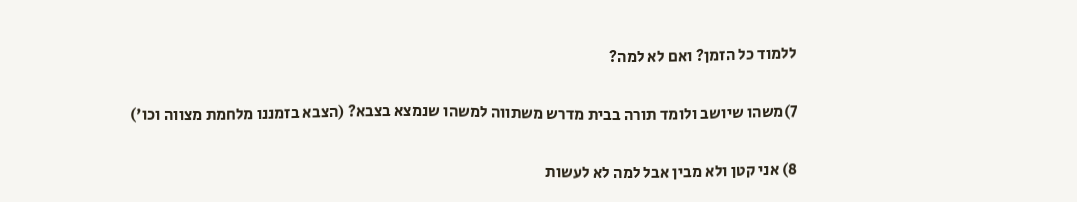ללמוד כל הזמן? ואם לא למה?

7)משהו שיושב ולומד תורה בבית מדרש משתווה למשהו שנמצא בצבא? (הצבא בזמננו מלחמת מצווה וכו')

8) אני קטן ולא מבין אבל למה לא לעשות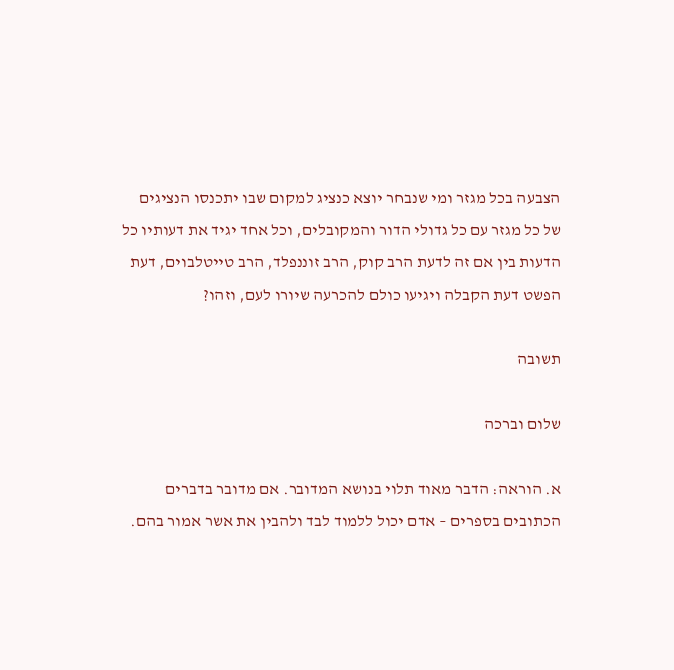הצבעה בכל מגזר ומי שנבחר יוצא כנציג למקום שבו יתכנסו הנציגים של כל מגזר עם כל גדולי הדור והמקובלים, וכל אחד יגיד את דעותיו כל הדעות בין אם זה לדעת הרב קוק, הרב זוננפלד, הרב טייטלבוים, דעת הפשט דעת הקבלה ויגיעו כולם להכרעה שיורו לעם, וזהו?

תשובה

שלום וברכה

א. הוראה: הדבר מאוד תלוי בנושא המדובר. אם מדובר בדברים הכתובים בספרים – אדם יכול ללמוד לבד ולהבין את אשר אמור בהם.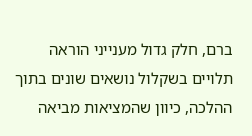ברם, חלק גדול מענייני הוראה תלויים בשקלול נושאים שונים בתוך ההלכה, כיוון שהמציאות מביאה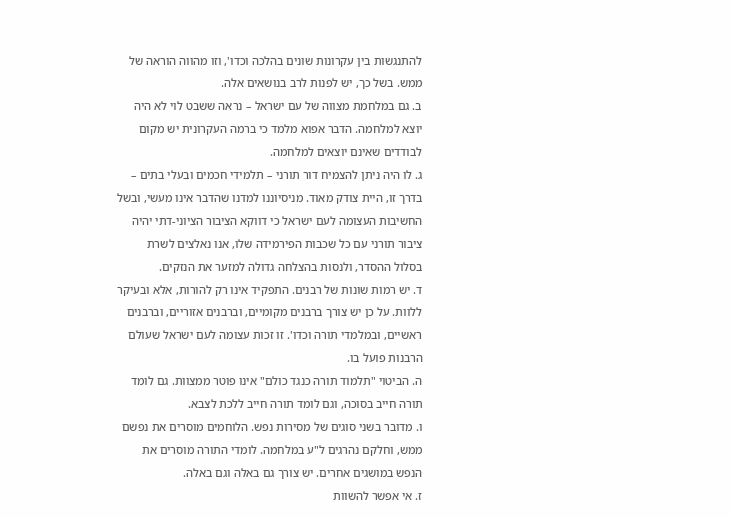להתנגשות בין עקרונות שונים בהלכה וכדו', וזו מהווה הוראה של ממש. בשל כך, יש לפנות לרב בנושאים אלה.
ב. גם במלחמת מצווה של עם ישראל – נראה ששבט לוי לא היה יוצא למלחמה. הדבר אפוא מלמד כי ברמה העקרונית יש מקום לבודדים שאינם יוצאים למלחמה.
ג. לו היה ניתן להצמיח דור תורני – תלמידי חכמים ובעלי בתים – בדרך זו, היית צודק מאוד. מניסיוננו למדנו שהדבר אינו מעשי, ובשל החשיבות העצומה לעם ישראל כי דווקא הציבור הציוני-דתי יהיה ציבור תורני עם כל שכבות הפירמידה שלו, אנו נאלצים לשרת בסלול ההסדר, ולנסות בהצלחה גדולה למזער את הנזקים.
ד. יש רמות שונות של רבנים. התפקיד אינו רק להורות, אלא ובעיקר ללוות. על כן יש צורך ברבנים מקומיים, וברבנים אזוריים, וברבנים ראשיים, ובמלמדי תורה וכדו'. זו זכות עצומה לעם ישראל שעולם הרבנות פועל בו.
ה. הביטוי "תלמוד תורה כנגד כולם" אינו פוטר ממצוות. גם לומד תורה חייב בסוכה, וגם לומד תורה חייב ללכת לצבא.
ו. מדובר בשני סוגים של מסירות נפש. הלוחמים מוסרים את נפשם ממש, וחלקם נהרגים ל"ע במלחמה. לומדי התורה מוסרים את הנפש במושגים אחרים. יש צורך גם באלה וגם באלה.
ז. אי אפשר להשוות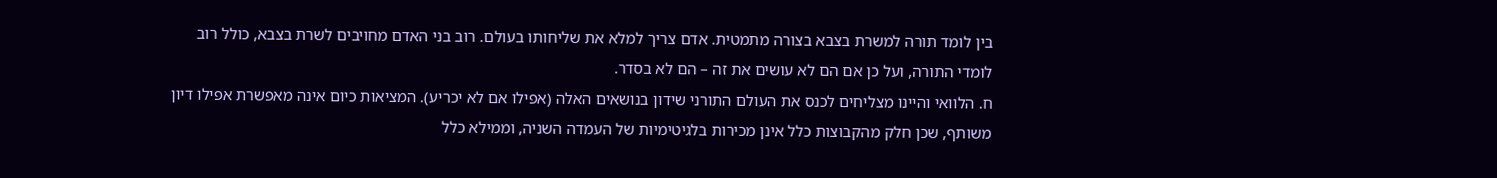בין לומד תורה למשרת בצבא בצורה מתמטית. אדם צריך למלא את שליחותו בעולם. רוב בני האדם מחויבים לשרת בצבא, כולל רוב לומדי התורה, ועל כן אם הם לא עושים את זה – הם לא בסדר.
ח. הלוואי והיינו מצליחים לכנס את העולם התורני שידון בנושאים האלה (אפילו אם לא יכריע). המציאות כיום אינה מאפשרת אפילו דיון משותף, שכן חלק מהקבוצות כלל אינן מכירות בלגיטימיות של העמדה השניה, וממילא כלל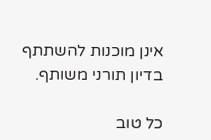אינן מוכנות להשתתף בדיון תורני משותף.

כל טוב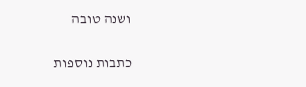ושנה טובה

כתבות נוספות